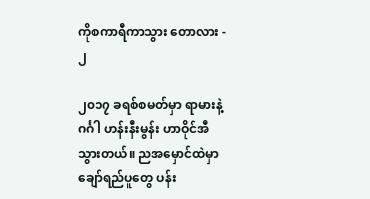ကိုစကာရီကာသွား တောလား - ၂

၂၀၁၇ ခရစ်စမတ်မှာ ရာမားနဲ့ဂင်္ဂါ ဟန်းနီးမွန်း ဟာဝိုင်အီသွားတယ်။ ညအမှောင်ထဲမှာ ချော်ရည်ပူတွေ ပန်း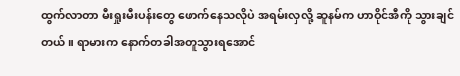ထွက်လာတာ မီးရှုးမီးပန်းတွေ ဖောက်နေသလိုပဲ အရမ်းလှလို့ ဆူနမ်က ဟာဝိုင်အီကို သွားချင်တယ်။ ရာမားက နောက်တခါအတူသွားရအောင်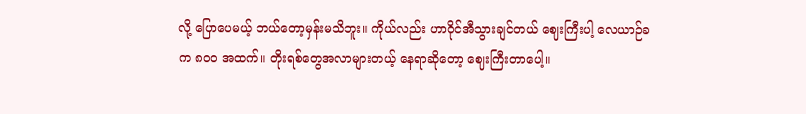လို့ ပြောပေမယ့် ဘယ်တော့မှန်းမသိဘူး။ ကိုယ်လည်း ဟာဝိုင်အီသွားချင်တယ် ဈေးကြီးပါ့ လေယာဉ်ခက ၈၀၀ အထက်။ တိုးရစ်တွေအလာများတယ့် နေရာဆိုတော့ ဈေးကြီးတာပေါ့။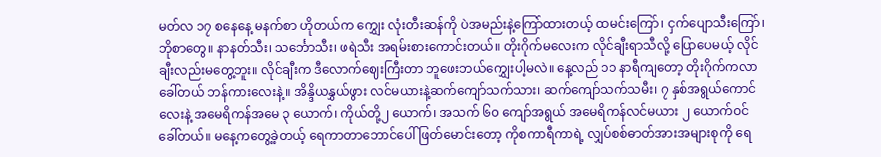မတ်လ ၁၇ စနေနေ့ မနက်စာ ဟိုတယ်က ကျွှေး လုံးတီးဆန်ကို ပဲအမည်းနဲ့ကြော်ထားတယ့် ထမင်းကြော်၊ ငှက်ပျောသီးကြော်၊ ဘိုစာတွေ။ နာနတ်သီး၊ သင်္ဘောသီး၊ ဖရဲသီး အရမ်းစားကောင်းတယ်။ တိုးဂိုက်မလေးက လိုင်ချီးရာသီလို့ ပြောပေမယ့် လိုင်ချီးလည်းမတွေ့ဘူး။ လိုင်ချီးက ဒီလောက်ဈေးကြီးတာ ဘူဖေးဘယ်‌ကျွှေးပါ့မလဲ။ နေ့လည် ၁၁ နာရီကျတော့ တိုးဂိုက်ကလာခေါ်တယ် ဘန်ကားလေးနဲ့။ အိန္ဒိယနွှယ်ဖွား လင်မယားနဲ့ဆက်ကျော်သက်သား၊ ဆက်ကျော်သက်သမီး၊ ၇ နှစ်အရွယ်ကောင်လေးနဲ့ အမေရိကန်အမေ ၃ ယောက်၊ ကိုယ်တို့၂ ယောက်၊ အသက် ၆၀ ကျော်အရွယ် အမေရိကန်လင်မယား ၂ ယောက်ဝင်ခေါ်တယ်။ မနေ့ကတွေ့ခဲ့တယ့် ရေကာတာဘောင်ပေါ် ဖြတ်မောင်းတော့ ကိုစကာရီကာရဲ့ လျှပ်စစ်ဓာတ်အားအများစုကို ရေ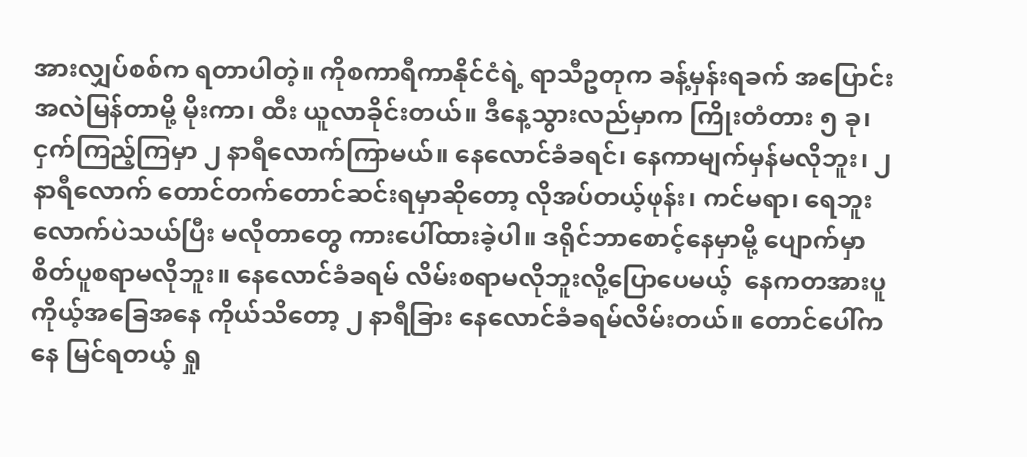အားလျှပ်စစ်က ရတာပါတဲ့။ ကိုစကာရီကာနိုင်ငံရဲ့ ရာသီဥတုက ခန့်မှန်းရခက် အပြောင်းအလဲမြန်တာမို့ မိုးကာ၊ ထီး ယူလာခိုင်းတယ်။ ဒီနေ့သွားလည်မှာက ကြိုးတံတား ၅ ခု၊ ငှက်ကြည့်ကြမှာ ၂ နာရီလောက်ကြာမယ်။ နေလောင်ခံခရင်၊ နေကာမျက်မှန်မလိုဘူး၊ ၂ နာရီလောက် တောင်တက်တောင်ဆင်းရမှာဆိုတော့ လိုအပ်တယ့်ဖုန်း၊ ကင်မရာ၊ ရေဘူးလောက်ပဲသယ်ပြီး မလိုတာတွေ ကားပေါ်ထားခဲ့ပါ။ ဒရိုင်ဘာစောင့်နေမှာမို့ ပျောက်မှာစိတ်ပူစရာမလိုဘူး။ နေလောင်ခံခရမ် လိမ်းစရာမလိုဘူးလို့ပြောပေမယ့်  နေကတအားပူ ကိုယ့်အခြေအနေ ကိုယ်သိတော့ ၂ နာရီခြား နေလောင်ခံခရမ်လိမ်းတယ်။ တောင်ပေါ်ကနေ မြင်ရတယ့် ရှု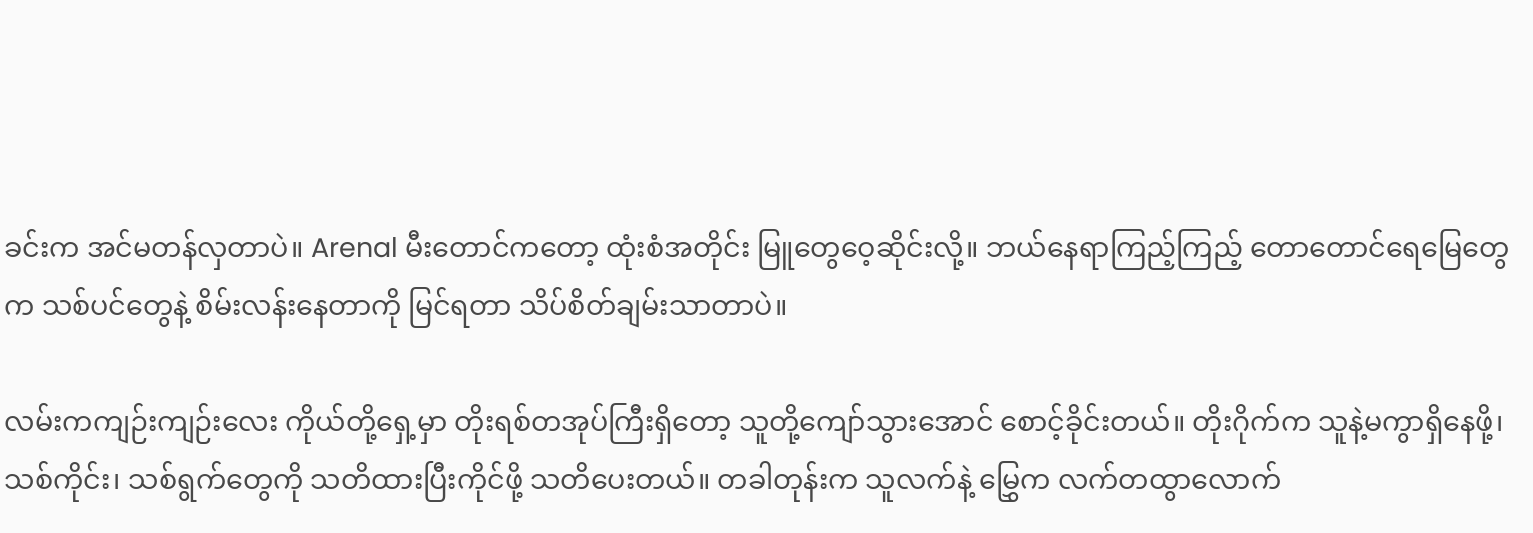ခင်းက အင်မတန်လှတာပဲ။ Arenal မီးတောင်ကတော့ ထုံးစံအတိုင်း မြူတွေဝေ့ဆိုင်းလို့။ ဘယ်နေရာကြည့်ကြည့် တောတောင်ရေမြေတွေက သစ်ပင်တွေနဲ့ စိမ်းလန်းနေတာကို မြင်ရတာ သိပ်စိတ်ချမ်းသာတာပဲ။

လမ်းကကျဉ်းကျဉ်းလေး ကိုယ်တို့ရှေ့မှာ တိုးရစ်တအုပ်ကြီးရှိတော့ သူတို့ကျော်သွားအောင် စောင့်ခိုင်းတယ်။ တိုးဂိုက်က သူနဲ့မကွာရှိနေဖို့၊ သစ်ကိုင်း၊ သစ်ရွက်တွေကို သတိထားပြီးကိုင်ဖို့ သတိပေးတယ်။ တခါတုန်းက သူလက်နဲ့ မြွှေက လက်တထွာလောက်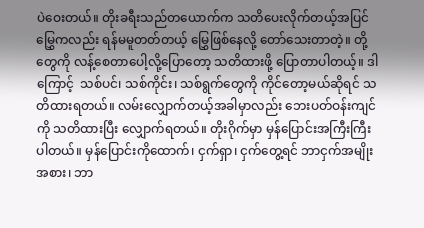ပဲဝေးတယ်။ တိုးခရီးသည်တယောက်က သတိပေးလိုက်တယ့်အပြင် မြွှေကလည်း ရန်မမူတတ်တယ့် မြွှေဖြစ်နေလို့ တော်သေးတာတဲ့။ တို့တွေကို လန့်စေတာပေါ့လို့ပြောတော့ သတိထားဖို့ ပြောတာပါတယ့်။ ဒါကြောင့်  သစ်ပင်၊ သစ်ကိုင်း၊ သစ်ရွက်တွေကို ကိုင်တော့မယ်ဆိုရင် သတိထားရတယ်။ လမ်းလျှောက်တယ့်အခါမှာလည်း ဘေးပတ်ဝန်းကျင်ကို သတိထားပြီး လျှောက်ရတယ်။ တိုးဂိုက်မှာ မှန်ပြောင်းအကြီးကြီးပါတယ်။ မှန်ပြောင်းကိုထောက်၊ ငှက်ရှာ၊ ငှက်တွေ့ရင် ဘာငှက်အမျိုးအစား၊ ဘာ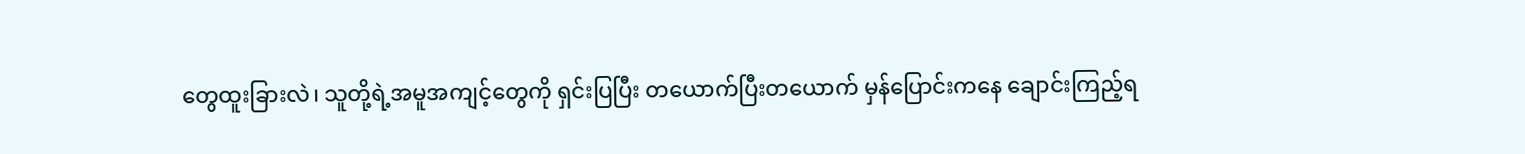တွေထူးခြားလဲ၊ သူတို့ရဲ့အမူအကျင့်တွေကို ရှင်းပြပြီး တယောက်ပြီးတယောက် မှန်ပြောင်းကနေ ချောင်းကြည့်ရ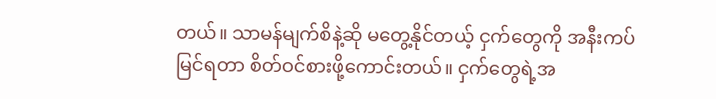တယ်။ သာမန်မျက်စိနဲ့ဆို မတွေ့နိုင်တယ့် ငှက်တွေကို အနီးကပ်မြင်ရတာ စိတ်ဝင်စားဖို့ကောင်းတယ်။ ငှက်တွေရဲ့အ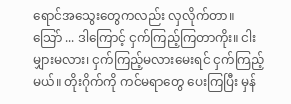ရောင်အသွေးတွေကလည်း လှလိုက်တာ။ သြော် ... ဒါကြောင့် ငှက်ကြည့်ကြတာကိုး။ ငါးမျှားမလား၊ ငှက်ကြည့်မလားမေးရင် ငှက်ကြည့်မယ်။ တိုးဂိုက်ကို ကင်မရာတွေ ပေးကြပြီး မှန်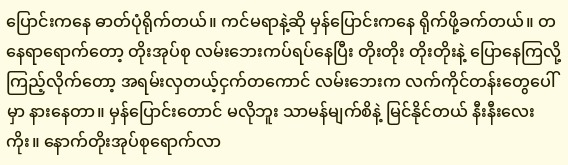ပြောင်းကနေ ဓာတ်ပုံရိုက်တယ်။ ကင်မရာနဲ့ဆို မှန်ပြောင်းကနေ ရိုက်ဖို့ခက်တယ်။ တနေရာရောက်တော့ တိုးအုပ်စု လမ်းဘေးကပ်ရပ်နေပြီး တိုးတိုး တိုးတိုးနဲ့ ပြောနေကြလို့ ကြည့်လိုက်တော့ အရမ်းလှတယ့်ငှက်တကောင် လမ်းဘေးက လက်ကိုင်တန်းတွေပေါ်မှာ နားနေတာ။ မှန်ပြောင်းတောင် မလိုဘူး သာမန်မျက်စိနဲ့ မြင်နိုင်တယ် နီးနီးလေးကိုး။ နောက်တိုးအုပ်စုရောက်လာ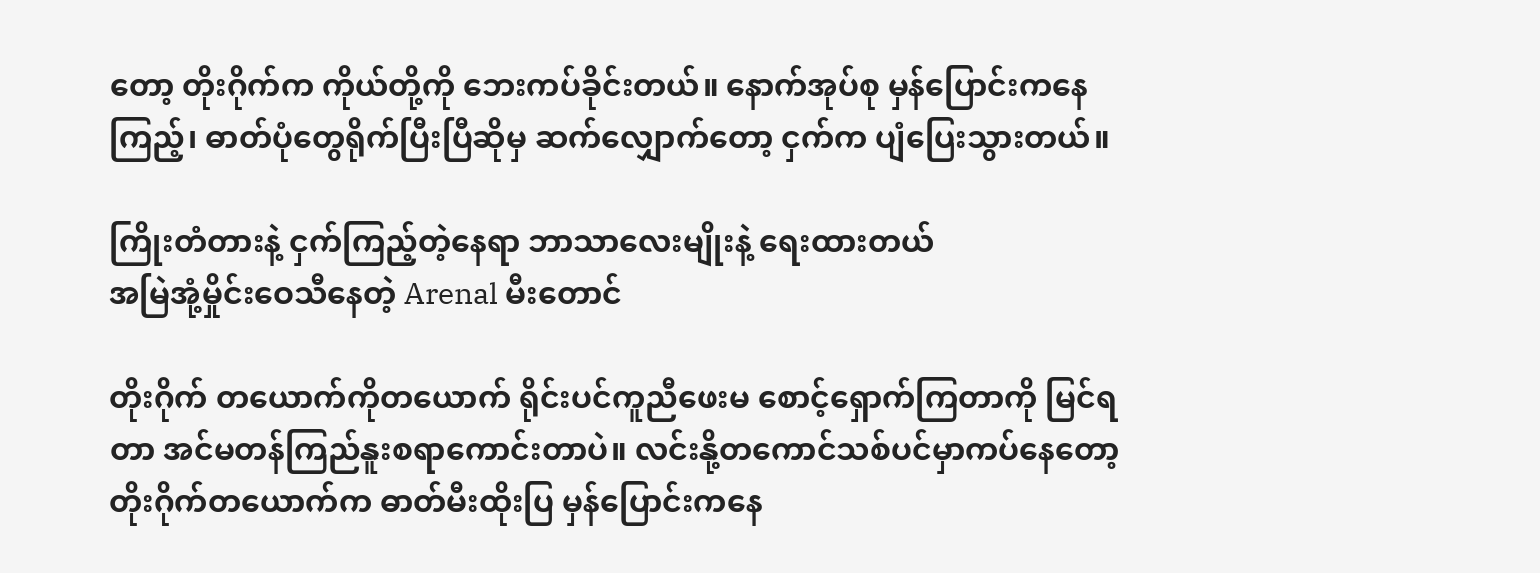တော့ တိုးဂိုက်က ကိုယ်တို့ကို ဘေးကပ်ခိုင်းတယ်။ နောက်အုပ်စု မှန်ပြောင်းကနေကြည့်၊ ဓာတ်ပုံတွေရိုက်ပြီးပြီဆိုမှ ဆက်လျှောက်တော့ ငှက်က ပျံပြေးသွားတယ်။

ကြိုးတံတားနဲ့ ငှက်ကြည့်တဲ့နေရာ ဘာသာလေးမျိုးနဲ့ ရေးထားတယ်
အမြဲအုံ့မှိုင်းဝေသီနေတဲ့ Arenal မီးတောင်

တိုးဂိုက် တယောက်ကိုတယောက် ရိုင်းပင်ကူညီဖေးမ စောင့်ရှောက်ကြတာကို မြင်ရတာ အင်မတန်ကြည်နူးစရာကောင်းတာပဲ။ လင်းနို့တကောင်သစ်ပင်မှာကပ်နေတော့ တိုးဂိုက်တယောက်က ဓာတ်မီးထိုးပြ မှန်ပြောင်းကနေ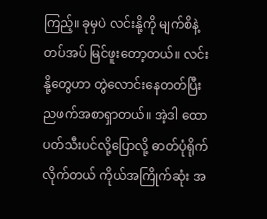ကြည့်။ ခုမှပဲ လင်းနို့ကို မျက်စိနဲ့တပ်အပ် မြင်ဖူးတော့တယ်။ လင်းနို့တွေဟာ တွဲလောင်းနေတတ်ပြီး ညဖက်အစာရှာတယ်။ အဲ့ဒါ ထောပတ်သီးပင်လို့ပြောလို့ ဓာတ်ပုံရိုက်လိုက်တယ် ကိုယ်အကြိုက်ဆုံး အ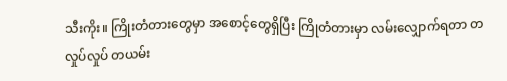သီးကိုး။ ကြိုးတံတားတွေမှာ အစောင့်တွေရှိပြီး ကြိုတံတားမှာ လမ်းလျှောက်ရတာ တလှုပ်လှုပ် တယမ်း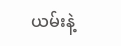ယမ်းနဲ့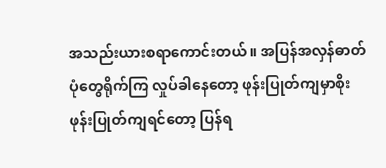အသည်းယားစရာကောင်းတယ်။ အပြန်အလှန်ဓာတ်ပုံတွေရိုက်ကြ လှုပ်ခါနေတော့ ဖုန်းပြုတ်ကျမှာစိုး ဖုန်းပြုတ်ကျရင်တော့ ပြန်ရ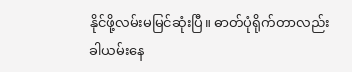နိုင်ဖို့လမ်းမမြင်ဆုံးပြီ။ ဓာတ်ပုံရိုက်တာလည်း ခါယမ်းနေ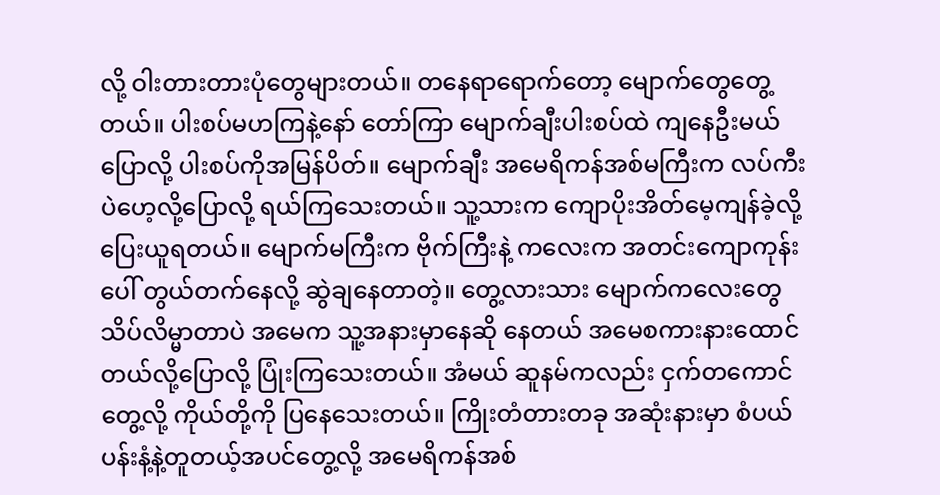လို့ ဝါးတားတားပုံတွေများတယ်။ တနေရာရောက်တော့ မျောက်တွေတွေ့တယ်။ ပါးစပ်မဟကြနဲ့နော် တော်ကြာ မျောက်ချီးပါးစပ်ထဲ ကျနေဦးမယ်ပြောလို့ ပါးစပ်ကိုအမြန်ပိတ်။ မျောက်ချီး အမေရိကန်အစ်မကြီးက လပ်ကီးပဲဟေ့လို့ပြောလို့ ရယ်ကြသေးတယ်။ သူ့သားက ကျောပိုးအိတ်မေ့ကျန်ခဲ့လို့ ပြေးယူရတယ်။ မျောက်မကြီးက ဗိုက်ကြီးနဲ့ ကလေးက အတင်းကျောကုန်းပေါ် တွယ်တက်နေလို့ ဆွဲချနေတာတဲ့။ တွေ့လားသား မျောက်ကလေးတွေ သိပ်လိမ္မာတာပဲ အမေက သူ့အနားမှာနေဆို နေတယ် အမေစကားနားထောင်တယ်လို့ပြောလို့ ပြုံးကြသေးတယ်။ အံမယ် ဆူနမ်ကလည်း ငှက်တကောင်တွေ့လို့ ကိုယ်တို့ကို ပြနေသေးတယ်။ ကြိုးတံတားတခု အဆုံးနားမှာ စံပယ်ပန်းနံ့နဲ့တူတယ့်အပင်တွေ့လို့ အမေရိကန်အစ်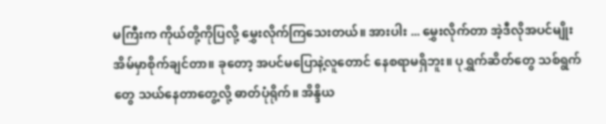မကြီးက ကိုယ်တို့ကိုပြလို့ မွှေးလိုက်ကြသေးတယ်။ အားပါး ... မွှေးလိုက်တာ အဲ့ဒီလိုအပင်မျိုး အိမ်မှာစိုက်ချင်တာ။ ခုတော့ အပင်မပြောနဲ့လူတောင် နေစရာမရှိဘူး။ ပုရွှက်ဆိတ်တွေ သစ်ရွက်တွေ သယ်နေတာတွေ့လို့ ဓာတ်ပုံရိုက်။ အိန္ဒိယ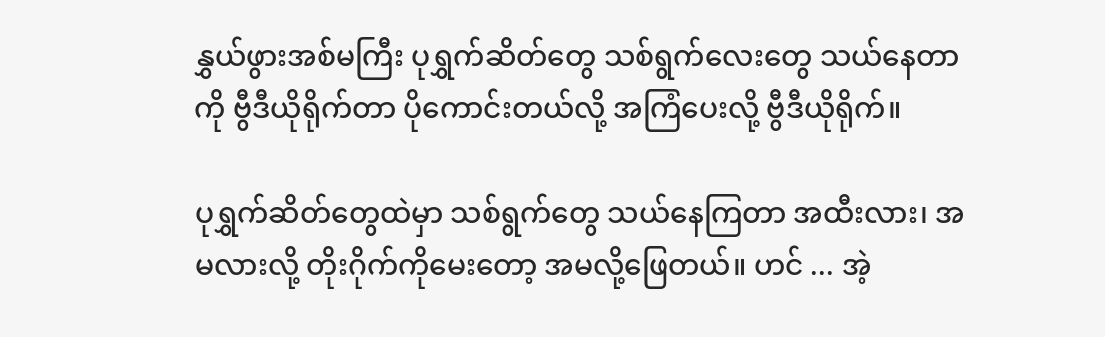နွှယ်ဖွားအစ်မကြီး ပုရွှက်ဆိတ်တွေ သစ်ရွက်လေးတွေ သယ်နေတာကို ဗွီဒီယိုရိုက်တာ ပိုကောင်းတယ်လို့ အကြံပေးလို့ ဗွီဒီယိုရိုက်။

ပုရွှက်ဆိတ်တွေထဲမှာ သစ်ရွက်တွေ သယ်နေကြတာ အထီးလား၊ အမလားလို့ တိုးဂိုက်ကိုမေးတော့ အမလို့ဖြေတယ်။ ဟင် ... အဲ့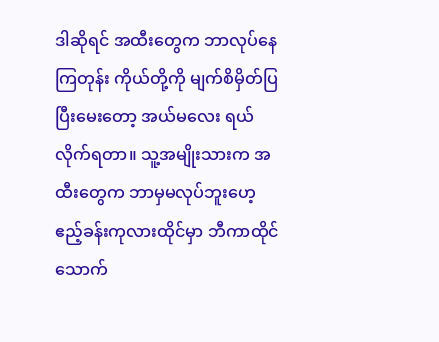ဒါဆိုရင် အထီးတွေက ဘာလုပ်နေကြတုန်း ကိုယ်တို့ကို မျက်စိမှိတ်ပြပြီးမေးတော့ အယ်မလေး ရယ်လိုက်ရတာ။ သူ့အမျိုးသားက အထီးတွေက ဘာမှမလုပ်ဘူးဟေ့ ဧည့်ခန်းကုလားထိုင်မှာ ဘီကာထိုင်သောက်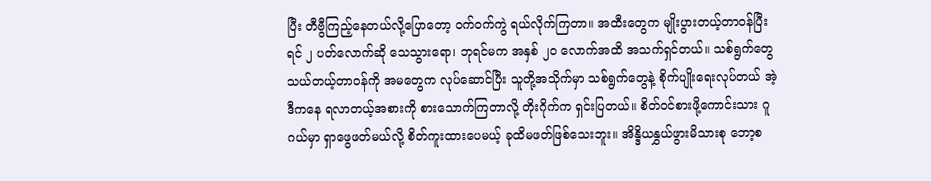ပြီး တီဗွီကြည့်နေတယ်လို့ပြောတော့ ဝက်ဝက်ကွဲ ရယ်လိုက်ကြတာ။ အထီးတွေက မျိုးပွားတယ့်တာဝန်ပြီးရင် ၂ ပတ်လောက်ဆို သေသွားရော၊ ဘုရင်မက အနှစ် ၂၀ လောက်အထိ အသက်ရှင်တယ်။ သစ်ရွက်တွေသယ်တယ့်တာဝန်ကို အမတွေက လုပ်ဆောင်ပြီး သူတို့အသိုက်မှာ သစ်ရွက်တွေနဲ့ စိုက်ပျိုးရေးလုပ်တယ် အဲ့ဒီကနေ ရလာတယ့်အစားကို စားသောက်ကြတာလို့ တိုးဂိုက်က ရှင်းပြတယ်။ စိတ်ဝင်စားဖို့ကောင်းသား ဂူဂယ်မှာ ရှာဖွေဖတ်မယ်လို့ စိတ်ကူးထားပေမယ့် ခုထိမဖတ်ဖြစ်သေးဘူး။ အိန္ဒိယနွှယ်ဖွားမိသားစု ဘော့စ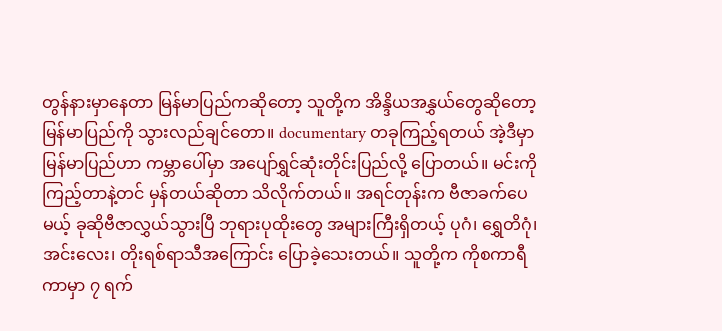တွန်နားမှာနေတာ မြန်မာပြည်ကဆိုတော့ သူတို့က အိန္ဒိယအနွှယ်တွေဆိုတော့ မြန်မာပြည်ကို သွားလည်ချင်တော။ documentary တခုကြည့်ရတယ် အဲ့ဒီမှာ မြန်မာပြည်ဟာ ကမ္ဘာပေါ်မှာ အပျော်ရွှင်ဆုံးတိုင်းပြည်လို့ ပြောတယ်။ မင်းကိုကြည့်တာနဲ့တင် မှန်တယ်ဆိုတာ သိလိုက်တယ်။ အရင်တုန်းက ဗီဇာခက်ပေမယ့် ခုဆိုဗီဇာလွှယ်သွားပြီ ဘုရားပုထိုးတွေ အများကြီးရှိတယ့် ပုဂံ၊ ရွှေတိဂုံ၊ အင်းလေး၊ တိုးရစ်ရာသီအကြောင်း ပြောခဲ့သေးတယ်။ သူတို့က ကိုစကာရီကာမှာ ၇ ရက်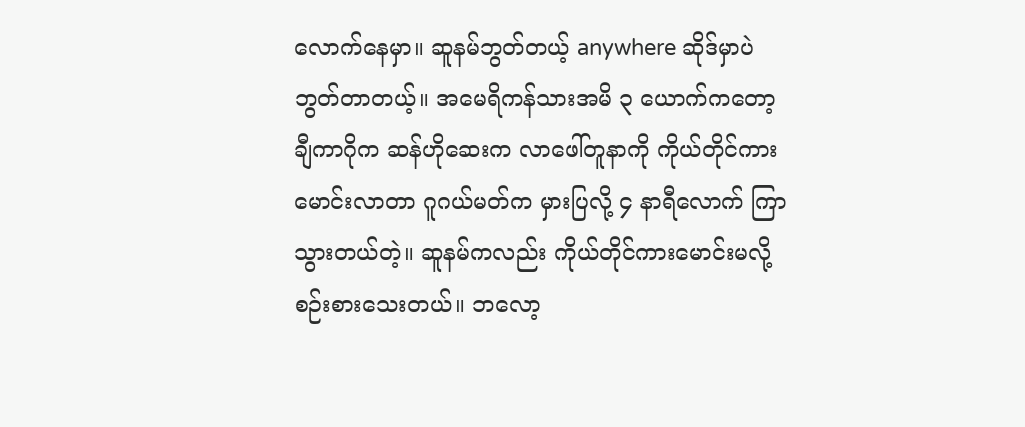လောက်နေမှာ။ ဆူနမ်ဘွတ်တယ့် anywhere ဆိုဒ်မှာပဲ ဘွတ်တာတယ့်။ အမေရိကန်သားအမိ ၃ ယောက်ကတော့ ချီကာဂိုက ဆန်ဟိုဆေးက လာဖေါ်တူနာကို ကိုယ်တိုင်ကားမောင်းလာတာ ဂူဂယ်မတ်က မှားပြလို့ ၄ နာရီလောက် ကြာသွားတယ်တဲ့။ ဆူနမ်ကလည်း ကိုယ်တိုင်ကားမောင်းမလို့ စဉ်းစားသေးတယ်။ ဘလော့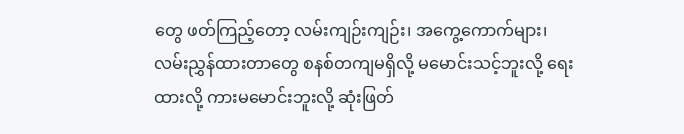တွေ ဖတ်ကြည့်တော့ လမ်းကျဉ်းကျဉ်း၊ အကွေ့ကောက်များ၊ လမ်းညွှန်ထားတာတွေ စနစ်တကျမရှိလို့ မမောင်းသင့်ဘူးလို့ ရေးထားလို့ ကားမမောင်းဘူးလို့ ဆုံးဖြတ်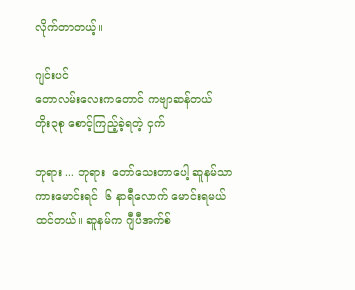လိုက်တာတယ့်။

ဂျင်းပင်
တောလမ်းလေးကတောင် ကဗျာဆန်တယ်
တိုး၃စု စောင့်ကြည့်ခဲ့ရတဲ့ ငှက်

ဘုရား ... ဘုရား  တော်သေးတာပေါ့ ဆူနမ်သာ ကားမောင်းရင်  ၆ နာရီလောက် မောင်းရမယ်ထင်တယ်။ ဆူနမ်က ဂျီပီအက်စ်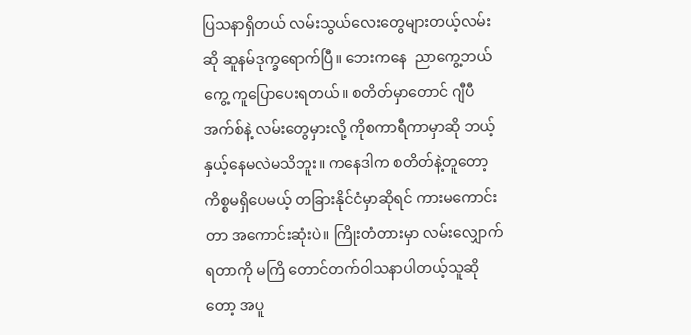ပြသနာရှိတယ် လမ်းသွယ်လေးတွေများတယ့်လမ်းဆို ဆူနမ်ဒုက္ခရောက်ပြီ။ ဘေးကနေ  ညာကွေ့ဘယ်ကွေ့ ကူပြောပေးရတယ်။ စတိတ်မှာတောင် ဂျီပီအက်စ်နဲ့ လမ်းတွေမှားလို့ ကိုစကာရီကာမှာဆို ဘယ့်နှယ့်နေမလဲမသိဘူး။ ကနေဒါက စတိတ်နဲ့တူတော့ ကိစ္စမရှိပေမယ့် တခြားနိုင်ငံမှာဆိုရင် ကားမကောင်းတာ အကောင်းဆုံးပဲ။ ကြိုးတံတားမှာ လမ်းလျှောက်ရတာကို မကြိ တောင်တက်ဝါသနာပါတယ့်သူဆိုတော့ အပူ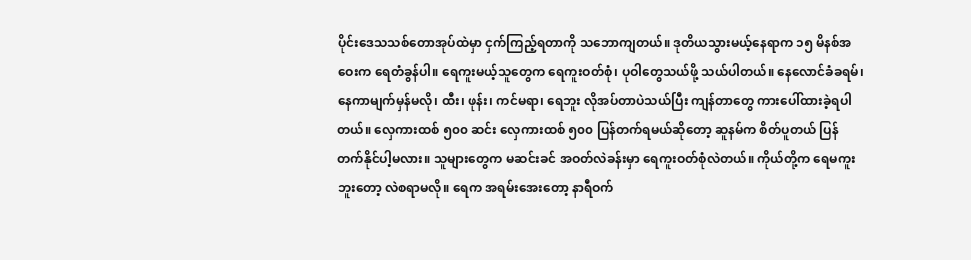ပိုင်းဒေသသစ်တောအုပ်ထဲမှာ ငှက်ကြည့်ရတာကို သဘောကျတယ်။ ဒုတိယသွားမယ့်နေရာက ၁၅ မိနစ်အဝေးက ရေတံခွန်ပါ။ ရေကူးမယ့်သူတွေက ရေကူးဝတ်စုံ၊ ပုဝါတွေသယ်ဖို့ သယ်ပါတယ်။ နေလောင်ခံခရမ်၊ နေကာမျက်မှန်မလို၊ ထီး၊ ဖုန်း၊ ကင်မရာ၊ ရေဘူး လိုအပ်တာပဲသယ်ပြီး ကျန်တာတွေ ကားပေါ်ထားခဲ့ရပါတယ်။ လှေကားထစ် ၅၀၀ ဆင်း လှေကားထစ် ၅၀၀ ပြန်တက်ရမယ်ဆိုတော့ ဆူနမ်က စိတ်ပူတယ် ပြန်တက်နိုင်ပါ့မလား။ သူများတွေက မဆင်းခင် အဝတ်လဲခန်းမှာ ရေကူးဝတ်စုံလဲတယ်။ ကိုယ်တို့က ရေမကူးဘူးတော့ လဲစရာမလို။ ရေက အရမ်းအေးတော့ နာရီဝက်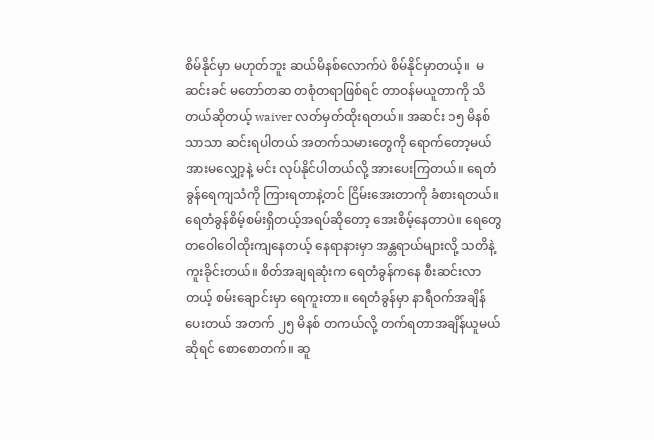စိမ်နိုင်မှာ မဟုတ်ဘူး ဆယ်မိနစ်လောက်ပဲ စိမ်နိုင်မှာတယ့်။  မဆင်းခင် မတော်တဆ တစုံတရာဖြစ်ရင် တာဝန်မယူတာကို သိတယ်ဆိုတယ့် waiver လတ်မှတ်ထိုးရတယ်။ အဆင်း ၁၅ မိနစ်သာသာ ဆင်းရပါတယ် အတက်သမားတွေကို ရောက်တော့မယ် အားမလျှော့နဲ့ မင်း လုပ်နိုင်ပါတယ်လို့ အားပေးကြတယ်။ ရေတံခွန်ရေကျသံကို ကြားရတာနဲ့တင် ငြိမ်းအေးတာကို ခံစားရတယ်။ ရေတံခွန်စိမ့်စမ်းရှိတယ့်အရပ်ဆိုတော့ အေးစိမ့်နေတာပဲ။ ရေတွေ တဝေါဝေါထိုးကျနေတယ့် နေရာနားမှာ အန္တရာယ်များလို့ သတိနဲ့ကူးခိုင်းတယ်။ စိတ်အချရဆုံးက ရေတံခွန်ကနေ စီးဆင်းလာတယ့် စမ်းချောင်းမှာ ရေကူးတာ။ ရေတံခွန်မှာ နာရီဝက်အချိန်ပေးတယ် အတက် ၂၅ မိနစ် တကယ်လို့ တက်ရတာအချိန်ယူမယ်ဆိုရင် စောစောတက်။ ဆူ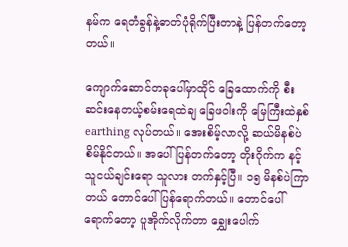နမ်က ရေတံခွန်နဲ့ဓာတ်ပုံရိုက်ပြီးတာနဲ့ ပြန်တက်တော့တယ်။

ကျောက်ဆောင်တခုပေါ်မှာထိုင် ခြေထောက်ကို စီးဆင်းနေတယ့်စမ်းရေထဲချ ခြေဖဝါးကို မြေကြီးထဲနှစ် earthing လုပ်တယ်။ အေးစိမ့်လာလို့ ဆယ်မိနစ်ပဲ စိမ်နိုင်တယ်။ အပေါ်ပြန်တက်တော့ တိုးဂိုက်က နင့်သူငယ်ချင်းရော သူလား တက်နှင့်ပြီ။ ၁၅ မိနစ်ပဲကြာတယ် တောင်ပေါ်ပြန်ရောက်တယ်။ တောင်ပေါ်ရောက်တော့ ပူအိုက်လိုက်တာ ချွှေးပေါက်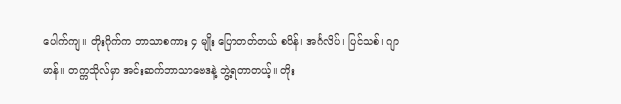ပေါက်ကျ။ တိုးဂိုက်က ဘာသာစကား ၄ မျိုး ပြောတတ်တယ် စပိန်၊ အင်္ဂလိပ်၊ ပြင်သစ်၊ ဂျာမာန်။ တက္ကသိုလ်မှာ အင်းဆက်ဘာသာဗေဒနဲ့ ဘွဲ့ရတာတယ့်။ တိုး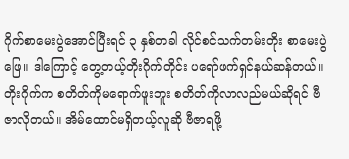ဂိုက်စာမေးပွဲအောင်ပြီးရင် ၃ နှစ်တခါ လိုင်စင်သက်တမ်းတိုး စာမေးပွဲဖြေ။ ဒါကြောင့် တွေ့တယ့်တိုးဂိုက်တိုင်း ပရော်ဖက်ရှင်နယ်ဆန်တယ်။ တိုးဂိုက်က စတိတ်ကိုမရောက်ဖူးဘူး စတိတ်ကိုလာလည်မယ်ဆိုရင် ဗီဇာလိုတယ်။ အိမ်ထောင်မရှိတယ့်လူဆို ဗီဇာရဖို့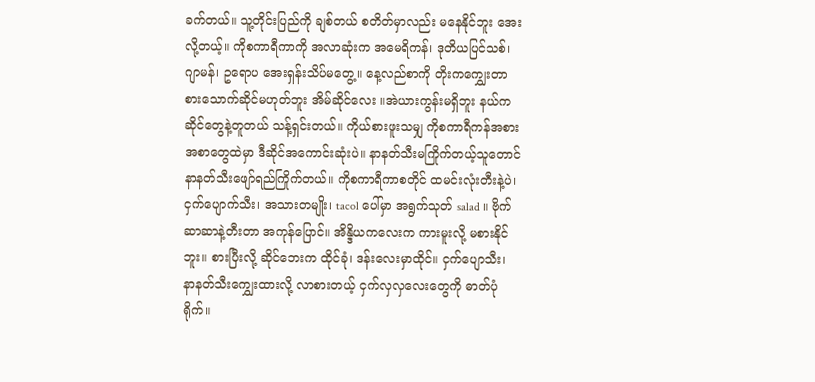ခက်တယ်။ သူ့တိုင်းပြည်ကို ချစ်တယ် စတိတ်မှာလည်း မနေနိုင်ဘူး အေးလို့တယ့်။ ကိုစကာရီကာကို အလာဆုံးက အမေရိကန်၊ ဒုတိယပြင်သစ်၊ ဂျာမန်၊ ဥရောပ အေးရှန်းသိပ်မတွေ့။ နေ့လည်စာကို တိုးက‌ကျွှေးတာ စားသောက်ဆိုင်မဟုတ်ဘူး အိမ်ဆိုင်လေး ။အဲယားကွန်းမရှိဘူး နယ်ကဆိုင်တွေနဲ့တူတယ် သန့်ရှင်းတယ်။ ကိုယ်စားဖူးသမျှ ကိုစကာရီကန်အစားအစာတွေထဲမှာ ဒီဆိုင်အကောင်းဆုံးပဲ။ နာနတ်သီးမကြိုက်တယ့်သူတောင် နာနတ်သီးဖျော်ရည်ကြိုက်တယ်။ ကိုစကာရီကာစတိုင် ထမင်းလုံးတီးနဲ့ပဲ၊ ငှက်ပျောက်သီး၊ အသားတမျိုး၊ tacol ပေါ်မှာ အရွက်သုတ် salad ။ ဗိုက်ဆာဆာနဲ့တီးတာ အကုန်ပြောင်။ အိန္ဒိယကလေးက ကားမူးလို့ မစားနိုင်ဘူး။ စားပြီးလို့ ဆိုင်ဘေးက ထိုင်ခုံ၊ ဒန်းလေးမှာထိုင်။ ငှက်ပျောသီး၊ နာနတ်သီး‌ကျွှေးထားလို့ လာစားတယ့် ငှက်လှလှလေးတွေကို ဓာတ်ပုံရိုက်။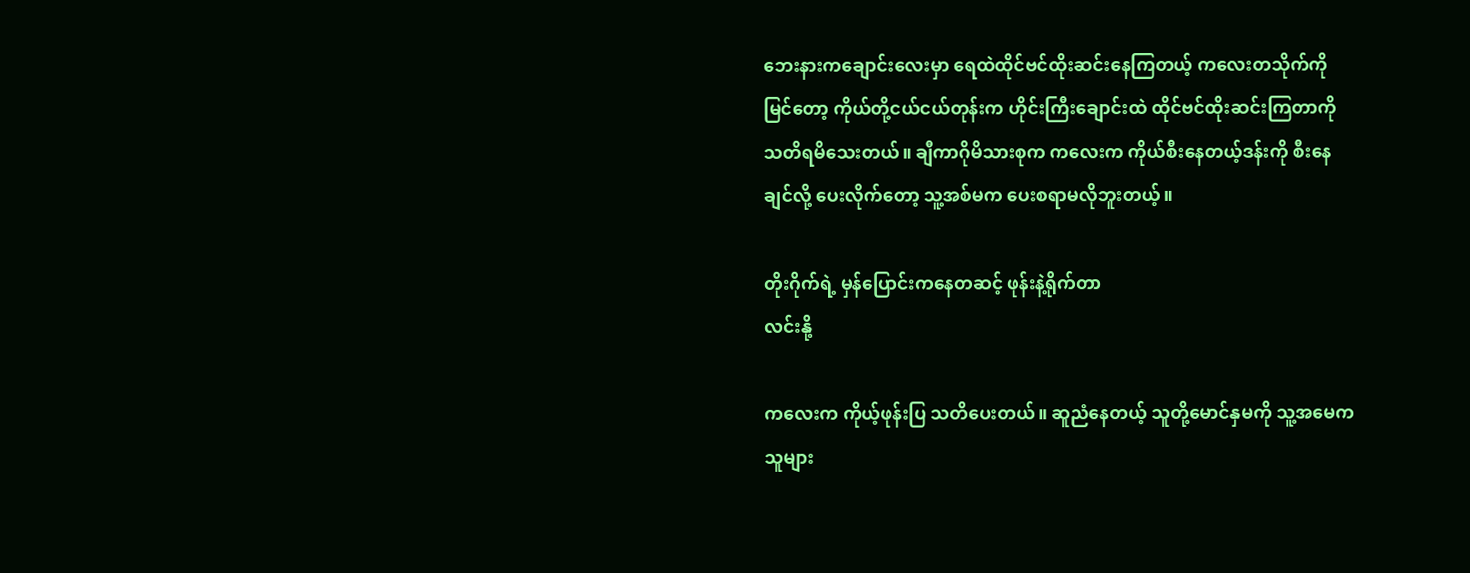ဘေးနားကချောင်းလေးမှာ ရေထဲထိုင်ဗင်ထိုးဆင်းနေကြတယ့် ကလေးတသိုက်ကိုမြင်တော့ ကိုယ်တို့ငယ်ငယ်တုန်းက ဟိုင်းကြီးချောင်းထဲ ထိုင်ဗင်ထိုးဆင်းကြတာကို သတိရမိသေးတယ်။ ချီကာဂိုမိသားစုက ကလေးက ကိုယ်စီးနေတယ့်ဒန်းကို စီးနေချင်လို့ ပေးလိုက်တော့ သူ့အစ်မက ပေးစရာမလိုဘူးတယ့်။

တိုးဂိုက်ရဲ့ မှန်ပြောင်းကနေတဆင့် ဖုန်းနဲ့ရိုက်တာ
လင်းနို့

ကလေးက ကိုယ့်ဖုန်းပြ သတိပေးတယ်။ ဆူညံနေတယ့် သူတို့မောင်နှမကို သူ့အမေက သူများ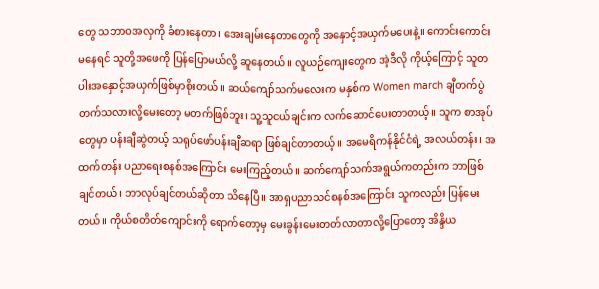တွေ သဘာဝအလှကို ခံစားနေတာ၊ အေးချမ်းနေတာတွေကို အနှောင့်အယှက်မပေးနဲ့။ ကောင်းကောင်းမနေရင် သူတို့အဖေကို ပြန်ပြောမယ်လို့ ဆူနေတယ်။ လူယဉ်ကျေးတွေက အဲ့ဒီလို ကိုယ့်ကြောင့် သူတပါးအနှောင့်အယှက်ဖြစ်မှာစိုးတယ်။ ဆယ်ကျော်သက်မလေးက မနှစ်က Women march ချီတက်ပွဲတက်သလားလို့မေးတော့ မတက်ဖြစ်ဘူး၊ သူ့သူငယ်ချင်းက လက်ဆောင်ပေးတာတယ့်။ သူက စာအုပ်တွေမှာ ပန်းချီဆွဲတယ့် သရုပ်ဖော်ပန်းချီဆရာ ဖြစ်ချင်တာတယ့်။ အမေရိကန်နိုင်ငံရဲ့ အလယ်တန်း၊ အထက်တန်း ပညာရေးစနစ်အကြောင်း မေးကြည့်တယ်။ ဆက်ကျော်သက်အရွယ်ကတည်းက ဘာဖြစ်ချင်တယ်၊ ဘာလုပ်ချင်တယ်ဆိုတာ သိနေပြီ။ အာရှပညာသင်စနစ်အကြောင်း သူကလည်း ပြန်မေးတယ်။ ကိုယ်စတိတ်ကျောင်းကို ရောက်တော့မှ မေးခွန်းမေးတတ်လာတာလို့ပြောတော့ အိန္ဒိယ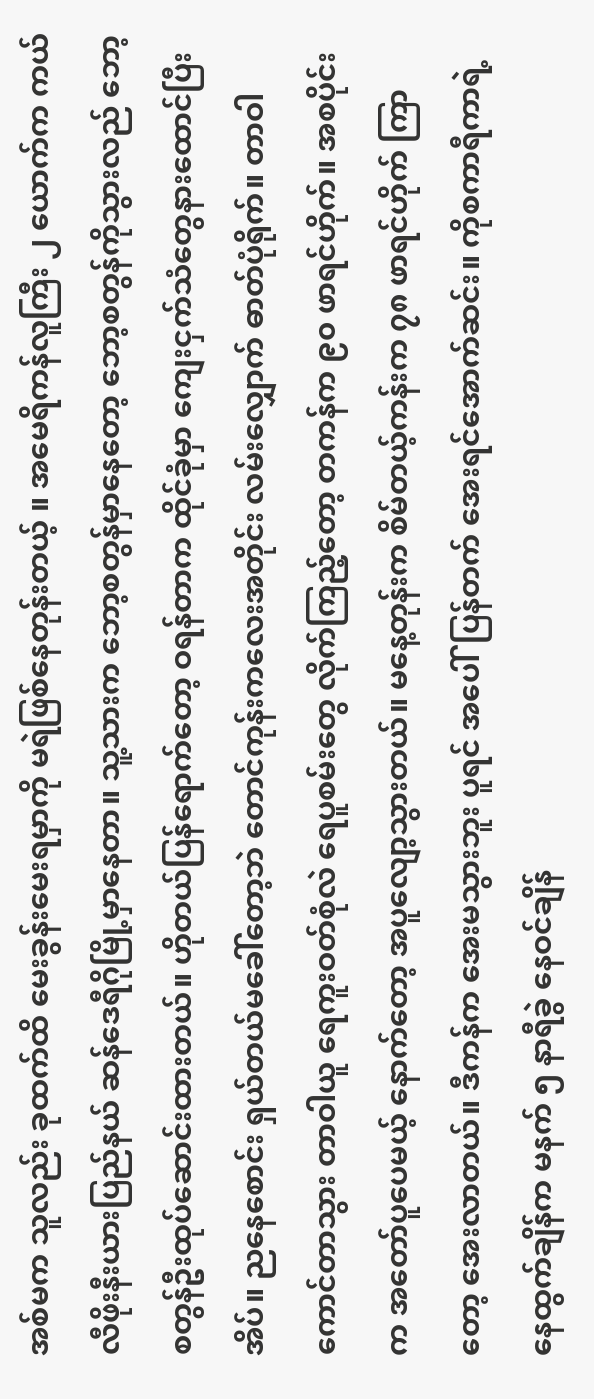အစ်မက သူလည်း ခုထက်ထိ မေးခွန်းမေးရမှာကို မရဲဖြစ်နေတုန်းတယ့် ။ အမေရိကန်လူကြီး ၂ ယောက်က ကယ်လီဖိုးနီးယားပြည်နယ် ဆန်ဒေရီဂိုမြို့မှာနေတာ။ သူ့သားက ဘော့စတွန်မှာနေတော့ ဘော့စတွန်ကိုသွားလည် ဘော့စတွန်ဦးထုပ်ဆောင်းထားတယ်။ ဟိုတယ်ပြန်ရောက်တော့ ဝရန်တာက ထိုင်ခုံမှာ ကျေးငှက်သံတွေနားထောင်ပြီးအိပ်။ ညနေစောင်း ရှယ်တယ်မခေါ်တော့ဘဲ တောင်ကုန်းကလေးအတိုင်း လမ်းလျှောက် ဓာတ်ပုံရိုက်။ တာဝါကောင်တာသွား တာဝါယူ ရေကူးဝတ်စုံလဲ ရေပူစမ်းတွေ လိုက်ကြည့်တော့ တကန်က ၉၀ ဖာရင်ဟိုက်။ အစပိုင်းက အတော်ပူပေမယ့် နောက်တော့ အပူလျော့သွားတယ်။ မနေ့တုန်းက စိမ်တယ့်ကန်းက ၇၈ ဖာရင်ဟိုက် ကြာတော့ အေးလာတယ်။ ဒီကန်က အေးမသွားဘူး ပူရင် အပေါ်ပြန်တက် အေးရင်အောက်ဆင်း။ ကိုစကာရီကာရဲ့ နေထွက်ချိန်က မနက် ၅ နာရီခွဲ နေဝင်ချိန်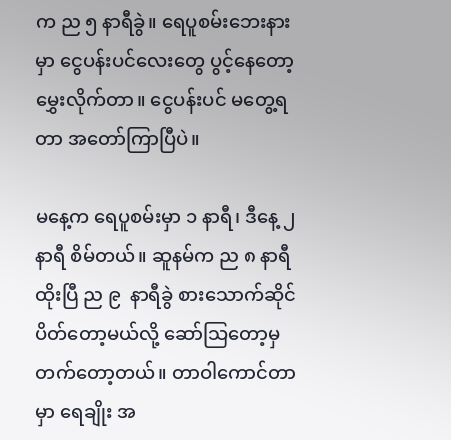က ည ၅ နာရီခွဲ။ ရေပူစမ်းဘေးနားမှာ ငွေပန်းပင်လေးတွေ ပွင့်နေတော့ မွှေးလိုက်တာ။ ငွေပန်းပင် မတွေ့ရတာ အတော်ကြာပြီပဲ။

မနေ့က ရေပူစမ်းမှာ ၁ နာရီ၊ ဒီနေ့ ၂ နာရီ စိမ်တယ်။ ဆူနမ်က ည ၈ နာရီထိုးပြီ ည ၉  နာရီခွဲ စားသောက်ဆိုင်ပိတ်တော့မယ်လို့ ဆော်သြတော့မှ တက်တော့တယ်။ တာဝါကောင်တာမှာ ရေချိုး အ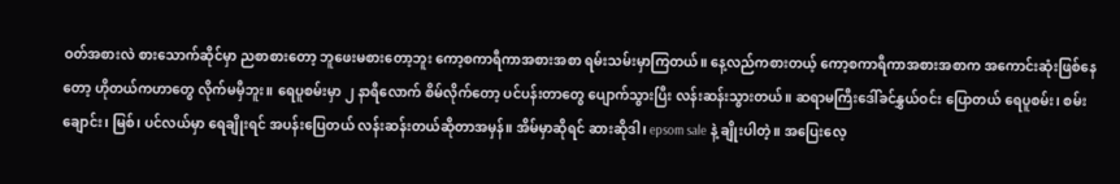ဝတ်အစားလဲ စားသောက်ဆိုင်မှာ ညစာစားတော့ ဘူဖေးမစားတော့ဘူး ကော့စကာရီကာအစားအစာ ရမ်းသမ်းမှာကြတယ်။ နေ့လည်ကစားတယ့် ကော့စကာရီကာအစားအစာက အကောင်းဆုံးဖြစ်နေတော့ ဟိုတယ်ကဟာတွေ လိုက်မမှီဘူး။ ရေပူစမ်းမှာ ၂ နာရီလောက် စိမ်လိုက်တော့ ပင်ပန်းတာတွေ ပျောက်သွားပြီး လန်းဆန်းသွားတယ်။ ဆရာမကြီးဒေါ်ခင်နွှယ်ဝင်း ပြောတယ် ရေပူစမ်း၊ စမ်းချောင်း၊ မြစ်၊ ပင်လယ်မှာ ရေချိုးရင် အပန်းပြေတယ် လန်းဆန်းတယ်ဆိုတာအမှန်။ အိမ်မှာဆိုရင် ဆားဆိုဒါ၊ epsom sale နဲ့ ချိုးပါတဲ့။ အပြေးလေ့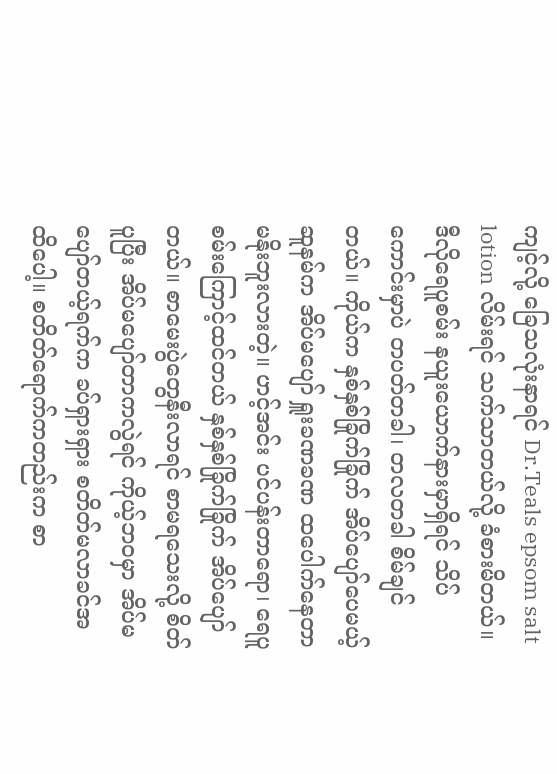ကျင့်လို့ ခြေသလုံးနာရင် Dr.Teals epsom salt lotion လိမ်းရင် သက်သာတယ်လို့ ခံစားမိတယ်။ ဒီလိုရေပူစမ်း နယူးယောက်နားမှာရှိရင် သိပ်ကောင်းမှာပဲ တပတ်တခါ၊ တလတခါ စိမ်ချင်တယ်။ ကိုယ်က နှစ်နှစ်ခြိုက်ခြိုက် အိပ်ပျော်ပေမယ့် ဆူနမ်က အိပ်မပျော် ရှူးခဏခဏ ထပေါက်နေတာ မနိုးဘူးလားတဲ့။ ဟင့်အင်း ပင်ပန်းတာရော၊ ရေပူစမ်းကြောင့်ထင်တယ် နှစ်နှစ်ခြိုက်ခြိုက် အိပ်ပျော်တယ်။ စာမေးပွဲတွေနီးလာရင် စာမရသေးလို့ စိတ်ပူပြီး အိပ်မပျော်တာကလွဲရင် ကိုယ့်ဘဝမှာ အိပ်မပျော်တယ့်ရက်က ခပ်ရှားရှား စတိတ်မလာခင်အထိပေါ့။ စတိတ်ရောက်ကတည်းက စာ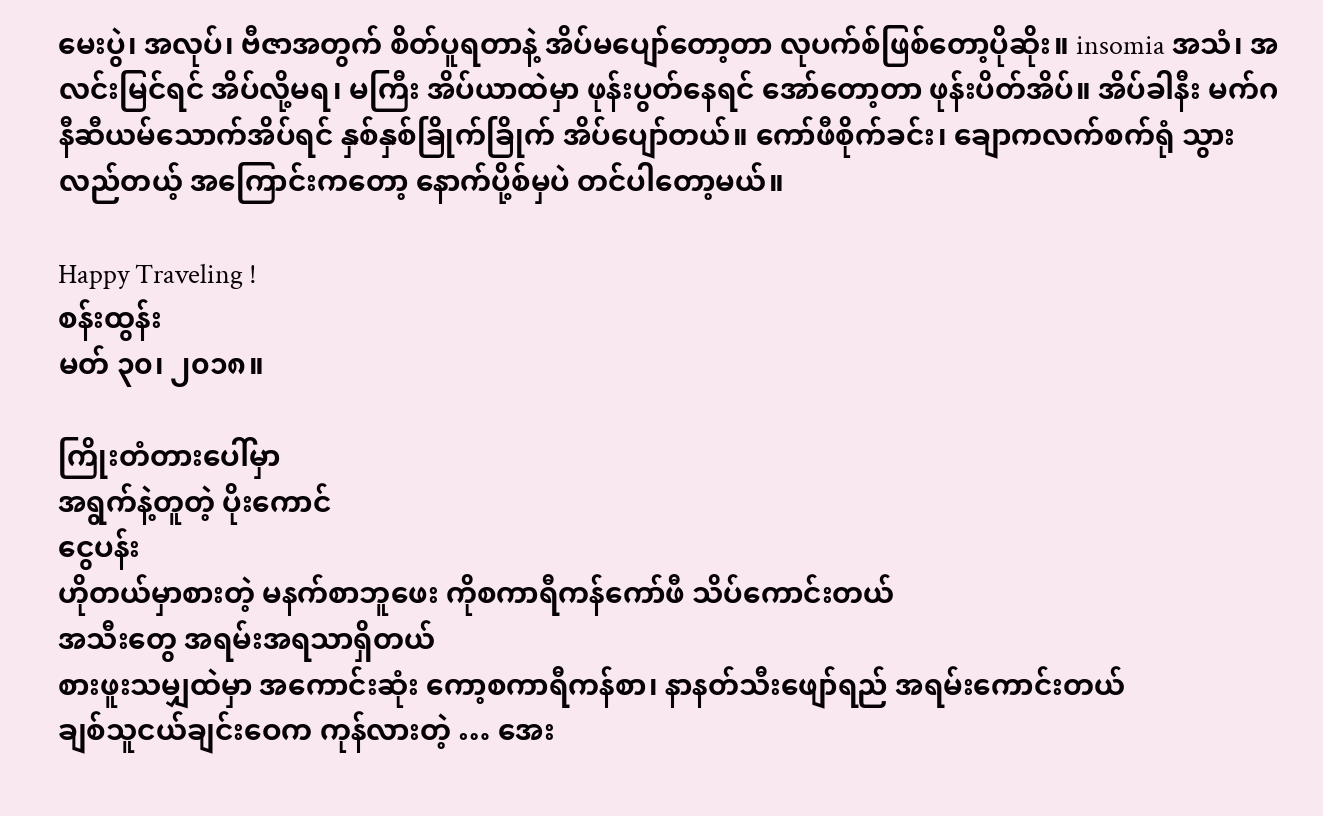မေးပွဲ၊ အလုပ်၊ ဗီဇာအတွက် စိတ်ပူရတာနဲ့ အိပ်မပျော်တော့တာ လုပက်စ်ဖြစ်တော့ပိုဆိုး။ insomia အသံ၊ အလင်းမြင်ရင် အိပ်လို့မရ၊ မကြီး အိပ်ယာထဲမှာ ဖုန်းပွတ်နေရင် အော်တော့တာ ဖုန်းပိတ်အိပ်။ အိပ်ခါနီး မက်ဂနီဆီယမ်သောက်အိပ်ရင် နှစ်နှစ်ခြိုက်ခြိုက် အိပ်ပျော်တယ်။ ကော်ဖီစိုက်ခင်း၊ ချောကလက်စက်ရုံ သွားလည်တယ့် အကြောင်းကတော့ နောက်ပို့စ်မှပဲ တင်ပါတော့မယ်။

Happy Traveling !
စန်းထွန်း
မတ် ၃၀၊ ၂၀၁၈။

ကြိုးတံတားပေါ်မှာ
အရွက်နဲ့တူတဲ့ ပိုးကောင်
ငွေပန်း
ဟိုတယ်မှာစားတဲ့ မနက်စာဘူဖေး ကိုစကာရီကန်ကော်ဖီ သိပ်ကောင်းတယ်
အသီးတွေ အရမ်းအရသာရှိတယ်
စားဖူးသမျှထဲမှာ အကောင်းဆုံး ကော့စကာရီကန်စာ၊ နာနတ်သီးဖျော်ရည် အရမ်းကောင်းတယ်
ချစ်သူငယ်ချင်းဝေက ကုန်လားတဲ့ … အေး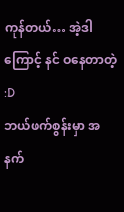ကုန်တယ်… အဲ့ဒါကြောင့် နင် ဝနေတာတဲ့ :D
ဘယ်ဖက်စွန်းမှာ အနက်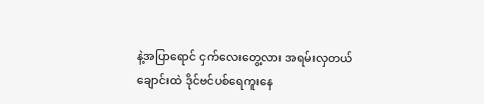နဲ့အပြာရောင် ငှက်လေးတွေ့လား အရမ်းလှတယ်
ချောင်းထဲ ဒိုင်ဗင်ပစ်ရေကူးနေ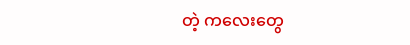တဲ့ ကလေးတွေ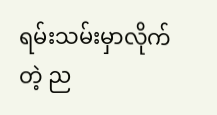ရမ်းသမ်းမှာလိုက်တဲ့ ည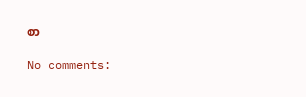စာ

No comments: